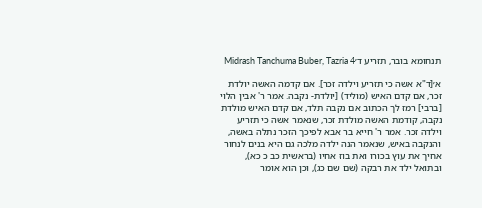תנחומא בובר, תזריע ד׳Midrash Tanchuma Buber, Tazria 4

א׳[ד"א אשה כי תזריע וילדה זכר]. אם קדמה האשה יולדת זכר, אם קדם האיש (מוליד) [יולדת- נקבה. אמר ר' אבין הלוי [ברבי] רמז לך הכתוב אם נקבה תלד, אם קדם האיש מולדת נקבה, קודמת האשה מולדת זכר, שנאמר אשה כי תזריע וילדה זכר. אמר ר' חייא בר אבא לפיכך הזכר נתלה באשה, והנקבה באיש, שנאמר הנה ילדה מלכה גם היא בנים לנחור אחיך את עוץ בכורו ואת בוז אחיו (בראשית כב כ כא), ובתואל ילד את רבקה (שם שם כג), וכן הוא אומר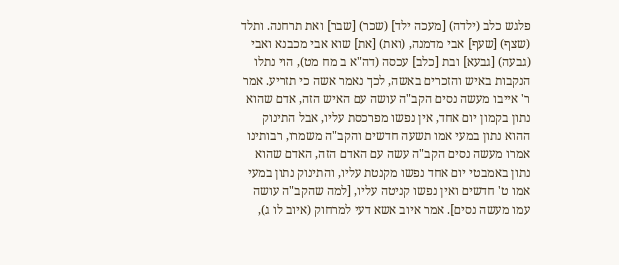פלגש כלב (ילדה) [מעכה ילד] (שכר) [שבר] ואת תרחנה. ותלד (שצף) [שעף] אבי מדמנה, (ואת) [את] שוא אבי מכבנא ואבי (גבעה) [גבעא] ובת [כלב] עכסה (דה"א ב מח מט), הוי נתלו הנקבות באיש והזכרים באשה, לכך נאמר אשה כי תזריע. אמר ר' אייבו מעשה נסים הקב"ה עושה עם האיש הזה, אדם שהוא נתון בקמון יום אחד, אין נפשו מפרכסת עליו, אבל התינוק ההוא נתון במעי אמו תשעה חדשים והקב"ה משמרו, רבותינו אמרו מעשה נסים הקב"ה עשה עם האדם הזה, האדם שהוא נתון באמבטי יום אחד נפשו מקנטת עליו, והתינוק נתון במעי אמו ט' חדשים ואין נפשו קניטה עליו, [למה שהקב"ה עושה עמו מעשה נסים]. אמר איוב אשא דעי למרחוק (איוב לו ג),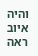והיה איוב ראה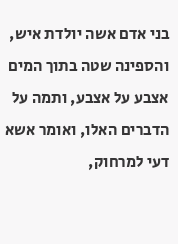בני אדם אשה יולדת איש, והספינה שטה בתוך המים אצבע על אצבע, ותמה על הדברים האלו, ואומר אשא דעי למרחוק,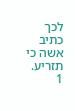לכך כתיב אשה כי תזריע.
1